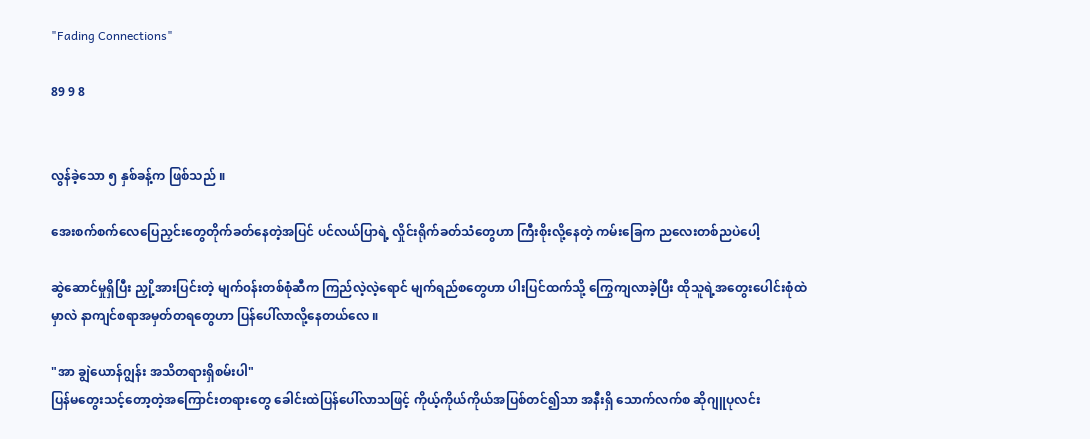"Fading Connections"

89 9 8


လွန်ခဲ့သော ၅ နှစ်ခန့်က ဖြစ်သည် ။

အေးစက်စက်လေပြေညှင်းတွေတိုက်ခတ်နေတဲ့အပြင် ပင်လယ်ပြာရဲ့ လှိုင်းရိုက်ခတ်သံတွေဟာ ကြီးစိုးလို့နေတဲ့ ကမ်းခြေက ညလေးတစ်ညပဲ‌ပေါ့

ဆွဲဆောင်မှုရှိပြီး ညှို့အားပြင်းတဲ့ မျက်၀န်းတစ်စုံ‌ဆီက ကြည်လဲ့လဲ့ရောင် မျက်ရည်စတွေဟာ ပါးပြင်ထက်သို့ ကြွေကျလာခဲ့ပြီး ထိုသူရဲ့အတွေးပေါင်းစုံထဲမှာလဲ နာကျင်စရာအမှတ်တရတွေဟာ ပြန်ပေါ်လာလို့နေတယ်လေ ။

"အာ ချွဲယောန်ဂျွန်း အသိတရားရှိစမ်းပါ"
ပြန်မတွေးသင့်တော့တဲ့အကြောင်းတရားတွေ ခေါင်းထဲပြန်ပေါ်လာသဖြင့် ကိုယ့်ကိုယ်ကိုယ်အပြစ်တင်၍သာ အနီးရှိ သောက်လက်စ ဆိုဂျူပုလင်း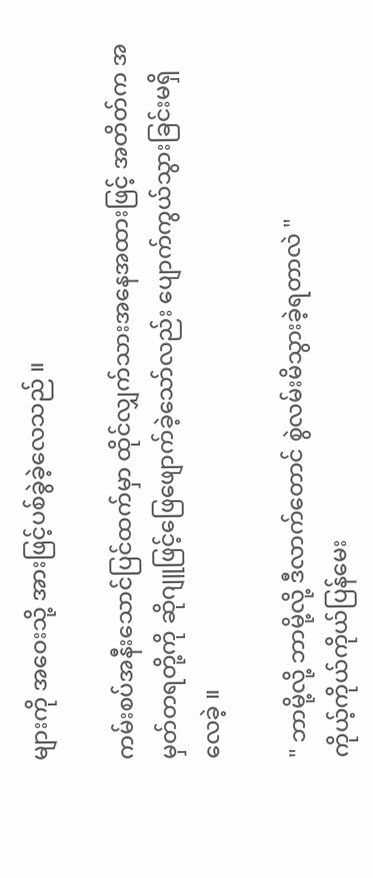များကို အဝေးသို့ အားဖြင့်ပစ်ခွဲခဲ့လေသည် ။

ကမ်းစပ်အနီးသောင်ပြင်ထက်မှာ ထိုင်လျှက်သားအနေအထားဖြင့် အတိတ်က အမှတ်တရတို့ကို ဆိုဂျူဖြင့်ဖြေဖျောက်ခဲ့သော်လည်း ပျောက်ကွယ်သွားခြင်းမရှိလေခဲ့ ။

" ဘာမို့လို့ ဘာမို့လို့ ဒီလာက်တောင် စွဲလမ်းမိသွားခဲ့ရတာလဲ "
ကိုယ့်ကိုယ်ကိုယ်ပြန်မေး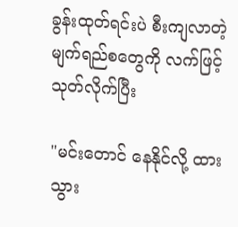ခွန်းထုတ်ရင်းပဲ စီးကျလာတဲ့ မျက်ရည်‌စတွေကို လက်ဖြင့် သုတ်လိုက်ပြီး

"မင်းတောင် နေနိုင်လို့ ထားသွား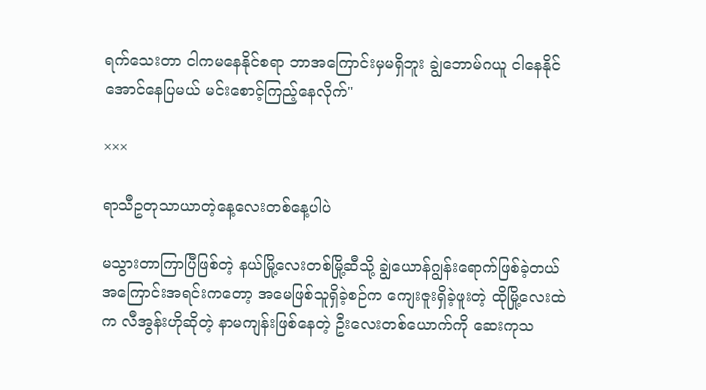ရက်‌သေးတာ ငါကမနေနိုင်စရာ ဘာအကြောင်းမှမရှိဘူး ချွဲဘောမ်ဂယူ ငါနေနိုင်အောင်နေပြမယ် မင်းစောင့်ကြည့်နေလိုက်"

×××

ရာသီဥတုသာယာတဲ့နေ့လေးတစ်နေ့ပါပဲ

မသွားတာကြာပြီဖြစ်တဲ့ နယ်မြို့လေးတစ်မြို့ဆီသို့ ချွဲယောန်ဂျွန်းရောက်ဖြစ်ခဲ့တယ် အကြောင်းအရင်းကတော့ အမေဖြစ်သူရှိခဲ့စဉ်က ကျေးဇူးရှိခဲ့ဖူးတဲ့ ထိုမြို့လေးထဲက လီအွန်းဟိုဆိုတဲ့ နာမကျန်းဖြစ်နေတဲ့ ဦးလေးတစ်ယောက်ကို ဆေးကုသ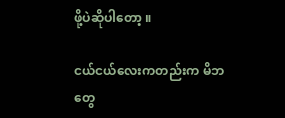ဖို့ပဲဆိုပါတော့ ။

ငယ်ငယ်‌လေးကတည်းက မိဘတွေ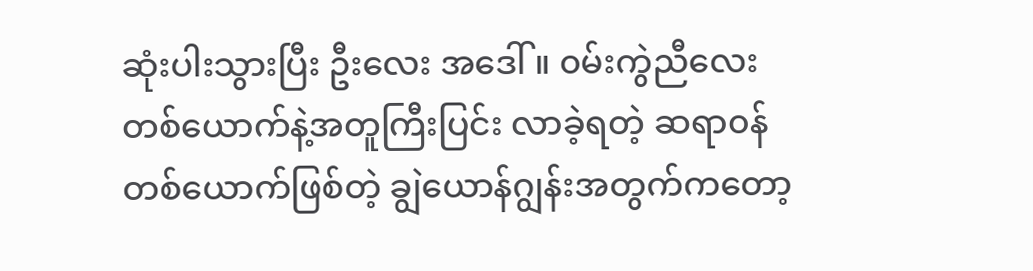ဆုံးပါးသွားပြီး ဦးလေး အဒေါ် ။ ၀မ်းကွဲညီ‌လေးတစ်ယောက်နဲ့အတူကြီးပြင်း လာခဲ့ရတဲ့ ဆရာ၀န်တစ်ယောက်ဖြစ်တဲ့ ချွဲယောန်ဂျွန်းအတွက်ကတော့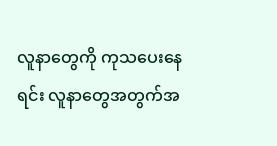လူနာတွေကို ကုသပေးနေရင်း လူနာတွေအတွက်အ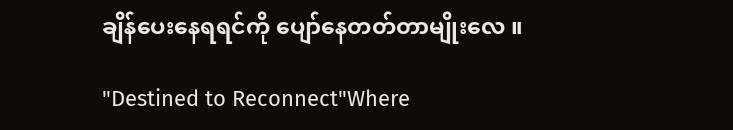ချိန်ပေးနေရရင်ကို ပျော်နေတတ်တာမျိုးလေ ။

"Destined to Reconnect"Where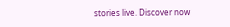stories live. Discover now